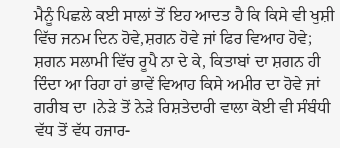ਮੈਨੂੰ ਪਿਛਲੇ ਕਈ ਸਾਲਾਂ ਤੋਂ ਇਹ ਆਦਤ ਹੈ ਕਿ ਕਿਸੇ ਵੀ ਖੁਸ਼ੀ ਵਿੱਚ ਜਨਮ ਦਿਨ ਹੋਵੇ,ਸ਼ਗਨ ਹੋਵੇ ਜਾਂ ਫਿਰ ਵਿਆਹ ਹੋਵੇ; ਸ਼ਗਨ ਸਲਾਮੀ ਵਿੱਚ ਰੂਪੈ ਨਾ ਦੇ ਕੇ, ਕਿਤਾਬਾਂ ਦਾ ਸ਼ਗਨ ਹੀ ਦਿੰਦਾ ਆ ਰਿਹਾ ਹਾਂ ਭਾਵੇਂ ਵਿਆਹ ਕਿਸੇ ਅਮੀਰ ਦਾ ਹੋਵੇ ਜਾਂ ਗਰੀਬ ਦਾ ।ਨੇੜੇ ਤੋਂ ਨੇੜੇ ਰਿਸ਼ਤੇਦਾਰੀ ਵਾਲਾ ਕੋਈ ਵੀ ਸੰਬੰਧੀ ਵੱਧ ਤੋਂ ਵੱਧ ਹਜਾਰ-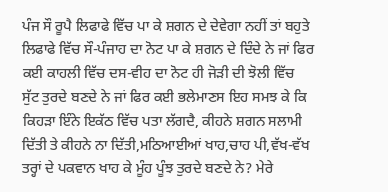ਪੰਜ ਸੌ ਰੂਪੈ ਲਿਫਾਫੇ ਵਿੱਚ ਪਾ ਕੇ ਸ਼ਗਨ ਦੇ ਦੇਵੇਗਾ ਨਹੀਂ ਤਾਂ ਬਹੁਤੇ ਲਿਫਾਫੇ ਵਿੱਚ ਸੌ-ਪੰਜਾਹ ਦਾ ਨੋਟ ਪਾ ਕੇ ਸ਼ਗਨ ਦੇ ਦਿੰਦੇ ਨੇ ਜਾਂ ਫਿਰ ਕਈ ਕਾਹਲੀ ਵਿੱਚ ਦਸ-ਵੀਹ ਦਾ ਨੋਟ ਹੀ ਜੋੜੀ ਦੀ ਝੋਲੀ ਵਿੱਚ ਸੁੱਟ ਤੁਰਦੇ ਬਣਦੇ ਨੇ ਜਾਂ ਫਿਰ ਕਈ ਭਲੇਮਾਣਸ ਇਹ ਸਮਝ ਕੇ ਕਿ ਕਿਹੜਾ ਇੰਨੇ ਇਕੱਠ ਵਿੱਚ ਪਤਾ ਲੱਗਦੈ, ਕੀਹਨੇ ਸ਼ਗਨ ਸਲਾਮੀ ਦਿੱਤੀ ਤੇ ਕੀਹਨੇ ਨਾ ਦਿੱਤੀ,ਮਠਿਆਈਆਂ ਖਾਹ,ਚਾਹ ਪੀ,ਵੱਖ-ਵੱਖ ਤਰ੍ਹਾਂ ਦੇ ਪਕਵਾਨ ਖਾਹ ਕੇ ਮੂੰਹ ਪੂੰਝ ਤੁਰਦੇ ਬਣਦੇ ਨੇ? ਮੇਰੇ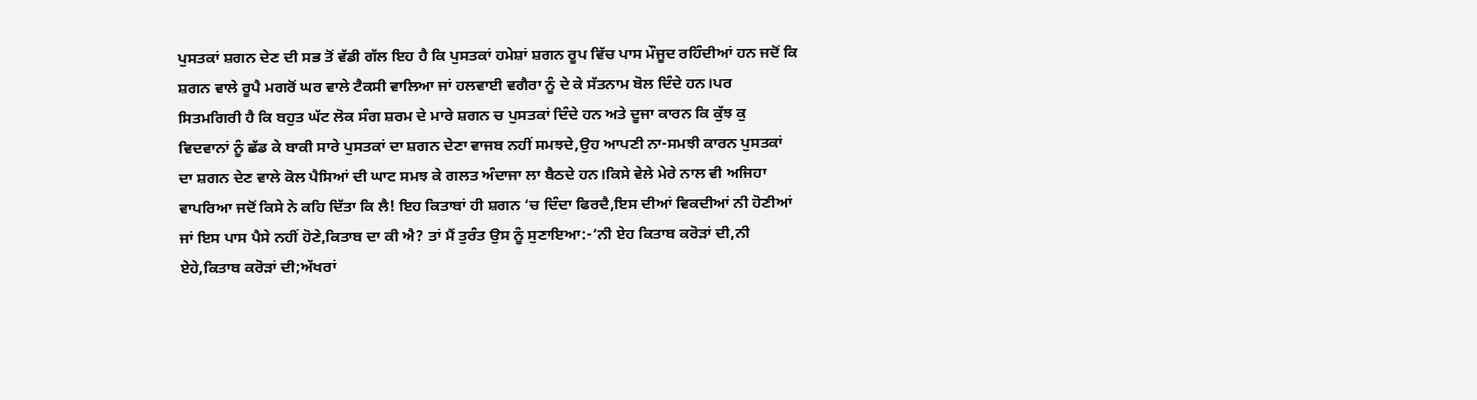ਪੁਸਤਕਾਂ ਸ਼ਗਨ ਦੇਣ ਦੀ ਸਭ ਤੋਂ ਵੱਡੀ ਗੱਲ ਇਹ ਹੈ ਕਿ ਪੁਸਤਕਾਂ ਹਮੇਸ਼ਾਂ ਸ਼ਗਨ ਰੂਪ ਵਿੱਚ ਪਾਸ ਮੌਜੂਦ ਰਹਿੰਦੀਆਂ ਹਨ ਜਦੋਂ ਕਿ ਸ਼ਗਨ ਵਾਲੇ ਰੂਪੈ ਮਗਰੋਂ ਘਰ ਵਾਲੇ ਟੈਕਸੀ ਵਾਲਿਆ ਜਾਂ ਹਲਵਾਈ ਵਗੈਰਾ ਨੂੰ ਦੇ ਕੇ ਸੱਤਨਾਮ ਬੋਲ ਦਿੰਦੇ ਹਨ।ਪਰ ਸਿਤਮਗਿਰੀ ਹੈ ਕਿ ਬਹੁਤ ਘੱਟ ਲੋਕ ਸੰਗ ਸ਼ਰਮ ਦੇ ਮਾਰੇ ਸ਼ਗਨ ਚ ਪੁਸਤਕਾਂ ਦਿੰਦੇ ਹਨ ਅਤੇ ਦੂਜਾ ਕਾਰਨ ਕਿ ਕੁੱਝ ਕੁ ਵਿਦਵਾਨਾਂ ਨੂੰ ਛੱਡ ਕੇ ਬਾਕੀ ਸਾਰੇ ਪੁਸਤਕਾਂ ਦਾ ਸ਼ਗਨ ਦੇਣਾ ਵਾਜਬ ਨਹੀਂ ਸਮਝਦੇ,ਉਹ ਆਪਣੀ ਨਾ-ਸਮਝੀ ਕਾਰਨ ਪੁਸਤਕਾਂ ਦਾ ਸ਼ਗਨ ਦੇਣ ਵਾਲੇ ਕੋਲ ਪੈਸਿਆਂ ਦੀ ਘਾਟ ਸਮਝ ਕੇ ਗਲਤ ਅੰਦਾਜਾ ਲਾ ਬੈਠਦੇ ਹਨ।ਕਿਸੇ ਵੇਲੇ ਮੇਰੇ ਨਾਲ ਵੀ ਅਜਿਹਾ ਵਾਪਰਿਆ ਜਦੋਂ ਕਿਸੇ ਨੇ ਕਹਿ ਦਿੱਤਾ ਕਿ ਲੈ! ਇਹ ਕਿਤਾਬਾਂ ਹੀ ਸ਼ਗਨ ‘ਚ ਦਿੰਦਾ ਫਿਰਦੈ,ਇਸ ਦੀਆਂ ਵਿਕਦੀਆਂ ਨੀ ਹੋਣੀਆਂ ਜਾਂ ਇਸ ਪਾਸ ਪੈਸੇ ਨਹੀਂ ਹੋਣੇ,ਕਿਤਾਬ ਦਾ ਕੀ ਐ? ਤਾਂ ਮੈਂ ਤੁਰੰਤ ਉਸ ਨੂੰ ਸੁਣਾਇਆ:-‘ਨੀ ਏਹ ਕਿਤਾਬ ਕਰੋੜਾਂ ਦੀ,ਨੀ ਏਹੇ,ਕਿਤਾਬ ਕਰੋੜਾਂ ਦੀ;ਅੱਖਰਾਂ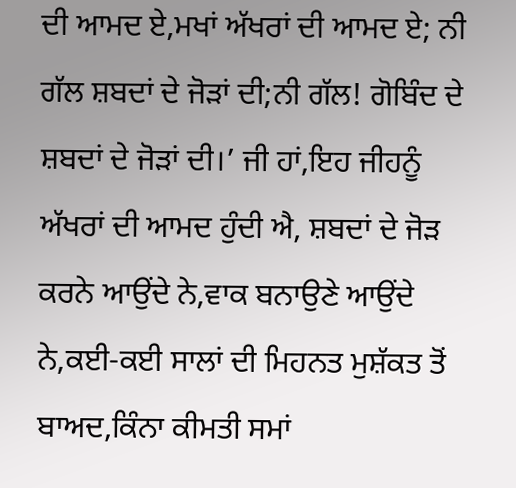ਦੀ ਆਮਦ ਏ,ਮਖਾਂ ਅੱਖਰਾਂ ਦੀ ਆਮਦ ਏ; ਨੀ ਗੱਲ ਸ਼ਬਦਾਂ ਦੇ ਜੋੜਾਂ ਦੀ;ਨੀ ਗੱਲ! ਗੋਬਿੰਦ ਦੇ ਸ਼ਬਦਾਂ ਦੇ ਜੋੜਾਂ ਦੀ।’ ਜੀ ਹਾਂ,ਇਹ ਜੀਹਨੂੰ ਅੱਖਰਾਂ ਦੀ ਆਮਦ ਹੁੰਦੀ ਐ, ਸ਼ਬਦਾਂ ਦੇ ਜੋੜ ਕਰਨੇ ਆਉਂਦੇ ਨੇ,ਵਾਕ ਬਨਾਉਣੇ ਆਉਂਦੇ ਨੇ,ਕਈ-ਕਈ ਸਾਲਾਂ ਦੀ ਮਿਹਨਤ ਮੁਸ਼ੱਕਤ ਤੋਂ ਬਾਅਦ,ਕਿੰਨਾ ਕੀਮਤੀ ਸਮਾਂ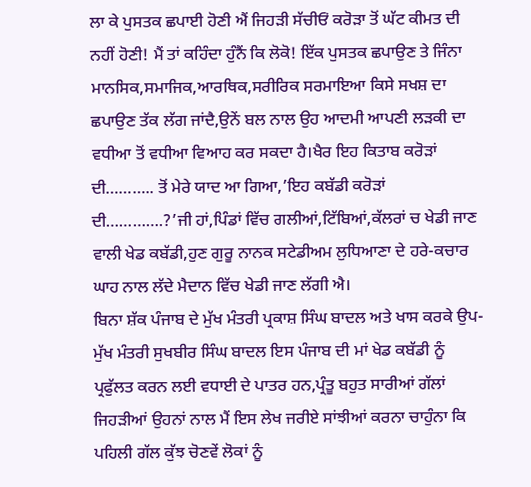ਲਾ ਕੇ ਪੁਸਤਕ ਛਪਾਈ ਹੋਣੀ ਐਂ ਜਿਹੜੀ ਸੱਚੀਓਂ ਕਰੋੜਾ ਤੋਂ ਘੱਟ ਕੀਮਤ ਦੀ ਨਹੀਂ ਹੋਣੀ! ਮੈਂ ਤਾਂ ਕਹਿੰਦਾ ਹੁੰਨੈਂ ਕਿ ਲੋਕੋ! ਇੱਕ ਪੁਸਤਕ ਛਪਾਉਣ ਤੇ ਜਿੰਨਾ ਮਾਨਸਿਕ,ਸਮਾਜਿਕ,ਆਰਥਿਕ,ਸਰੀਰਿਕ ਸਰਮਾਇਆ ਕਿਸੇ ਸਖਸ਼ ਦਾ ਛਪਾਉਣ ਤੱਕ ਲੱਗ ਜਾਂਦੈ,ਉਨੇਂ ਬਲ ਨਾਲ ਉਹ ਆਦਮੀ ਆਪਣੀ ਲੜਕੀ ਦਾ ਵਧੀਆ ਤੋਂ ਵਧੀਆ ਵਿਆਹ ਕਰ ਸਕਦਾ ਹੈ।ਖੈਰ ਇਹ ਕਿਤਾਬ ਕਰੋੜਾਂ ਦੀ……….. ਤੋਂ ਮੇਰੇ ਯਾਦ ਆ ਗਿਆ,’ਇਹ ਕਬੱਡੀ ਕਰੋੜਾਂ ਦੀ………….?’ਜੀ ਹਾਂ,ਪਿੰਡਾਂ ਵਿੱਚ ਗਲੀਆਂ,ਟਿੱਬਿਆਂ,ਕੱਲਰਾਂ ਚ ਖੇਡੀ ਜਾਣ ਵਾਲੀ ਖੇਡ ਕਬੱਡੀ,ਹੁਣ ਗੁਰੂ ਨਾਨਕ ਸਟੇਡੀਅਮ ਲੁਧਿਆਣਾ ਦੇ ਹਰੇ-ਕਚਾਰ ਘਾਹ ਨਾਲ ਲੱਦੇ ਮੈਦਾਨ ਵਿੱਚ ਖੇਡੀ ਜਾਣ ਲੱਗੀ ਐ।
ਬਿਨਾ ਸ਼ੱਕ ਪੰਜਾਬ ਦੇ ਮੁੱਖ ਮੰਤਰੀ ਪ੍ਰਕਾਸ਼ ਸਿੰਘ ਬਾਦਲ ਅਤੇ ਖਾਸ ਕਰਕੇ ਉਪ-ਮੁੱਖ ਮੰਤਰੀ ਸੁਖਬੀਰ ਸਿੰਘ ਬਾਦਲ ਇਸ ਪੰਜਾਬ ਦੀ ਮਾਂ ਖੇਡ ਕਬੱਡੀ ਨੂੰ ਪ੍ਰਫੁੱਲਤ ਕਰਨ ਲਈ ਵਧਾਈ ਦੇ ਪਾਤਰ ਹਨ,ਪ੍ਰੰਤੂ ਬਹੁਤ ਸਾਰੀਆਂ ਗੱਲਾਂ ਜਿਹੜੀਆਂ ਉਹਨਾਂ ਨਾਲ ਮੈਂ ਇਸ ਲੇਖ ਜਰੀਏ ਸਾਂਝੀਆਂ ਕਰਨਾ ਚਾਹੁੰਨਾ ਕਿ ਪਹਿਲੀ ਗੱਲ ਕੁੱਝ ਚੋਣਵੇਂ ਲੋਕਾਂ ਨੂੰ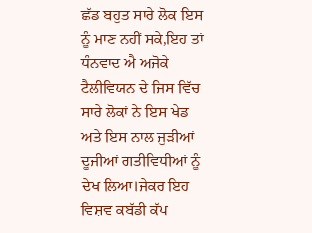ਛੱਡ ਬਹੁਤ ਸਾਰੇ ਲੋਕ ਇਸ ਨੂੰ ਮਾਣ ਨਹੀਂ ਸਕੇ,ਇਹ ਤਾਂ ਧੰਨਵਾਦ ਐ ਅਜੋਕੇ ਟੈਲੀਵਿਯਨ ਦੇ ਜਿਸ ਵਿੱਚ ਸਾਰੇ ਲੋਕਾਂ ਨੇ ਇਸ ਖੇਡ ਅਤੇ ਇਸ ਨਾਲ ਜੁੜੀਆਂ ਦੂਜੀਆਂ ਗਤੀਵਿਧੀਆਂ ਨੂੰ ਦੇਖ ਲਿਆ।ਜੇਕਰ ਇਹ ਵਿਸ਼ਵ ਕਬੱਡੀ ਕੱਪ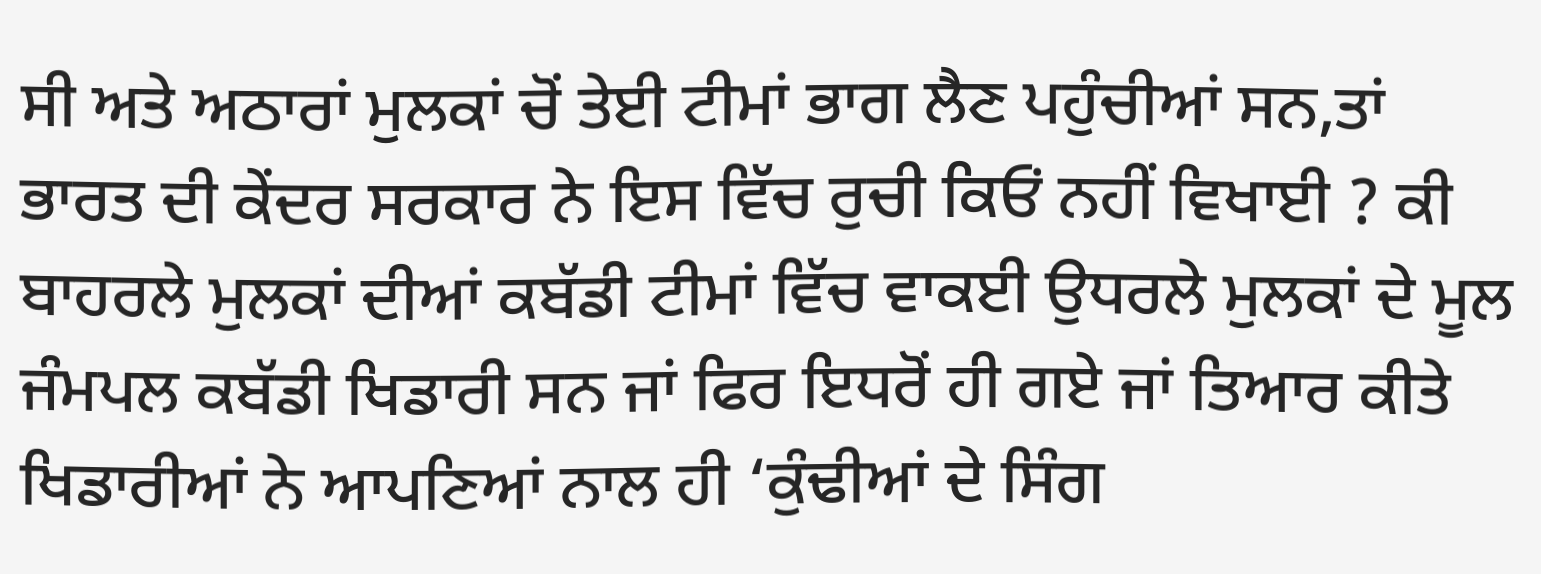ਸੀ ਅਤੇ ਅਠਾਰਾਂ ਮੁਲਕਾਂ ਚੋਂ ਤੇਈ ਟੀਮਾਂ ਭਾਗ ਲੈਣ ਪਹੁੰਚੀਆਂ ਸਨ,ਤਾਂ ਭਾਰਤ ਦੀ ਕੇਂਦਰ ਸਰਕਾਰ ਨੇ ਇਸ ਵਿੱਚ ਰੁਚੀ ਕਿਓਂ ਨਹੀਂ ਵਿਖਾਈ ? ਕੀ ਬਾਹਰਲੇ ਮੁਲਕਾਂ ਦੀਆਂ ਕਬੱਡੀ ਟੀਮਾਂ ਵਿੱਚ ਵਾਕਈ ਉਧਰਲੇ ਮੁਲਕਾਂ ਦੇ ਮੂਲ ਜੰਮਪਲ ਕਬੱਡੀ ਖਿਡਾਰੀ ਸਨ ਜਾਂ ਫਿਰ ਇਧਰੋਂ ਹੀ ਗਏ ਜਾਂ ਤਿਆਰ ਕੀਤੇ ਖਿਡਾਰੀਆਂ ਨੇ ਆਪਣਿਆਂ ਨਾਲ ਹੀ ‘ਕੁੰਢੀਆਂ ਦੇ ਸਿੰਗ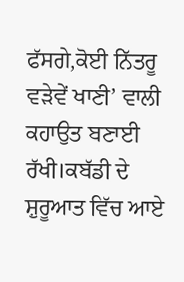ਫੱਸਗੇ,ਕੋਈ ਨਿੱਤਰੂ ਵੜੇਵੇਂ ਖਾਣੀ’ ਵਾਲੀ ਕਹਾਉਤ ਬਣਾਈ ਰੱਖੀ।ਕਬੱਡੀ ਦੇ ਸ਼ੁਰੂਆਤ ਵਿੱਚ ਆਏ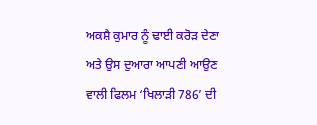ਅਕਸ਼ੈ ਕੁਮਾਰ ਨੂੰ ਢਾਈ ਕਰੋੜ ਦੇਣਾ ਅਤੇ ਉਸ ਦੁਆਰਾ ਆਪਣੀ ਆਉਣ ਵਾਲੀ ਫਿਲਮ ‘ਖਿਲਾੜੀ 786’ ਦੀ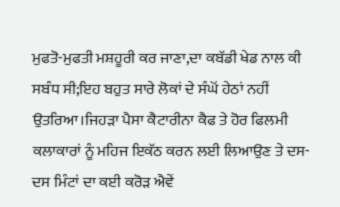ਮੁਫਤੋ-ਮੁਫਤੀ ਮਸ਼ਹੂਰੀ ਕਰ ਜਾਣਾ,ਦਾ ਕਬੱਡੀ ਖੇਡ ਨਾਲ ਕੀ ਸਬੰਧ ਸੀ;ਇਹ ਬਹੁਤ ਸਾਰੇ ਲੋਕਾਂ ਦੇ ਸੰਘੋਂ ਹੇਠਾਂ ਨਹੀਂ ਉਤਰਿਆ।ਜਿਹੜਾ ਪੈਸਾ ਕੈਟਾਰੀਨਾ ਕੈਫ ਤੇ ਹੋਰ ਫਿਲਮੀ ਕਲਾਕਾਰਾਂ ਨੂੰ ਮਹਿਜ ਇਕੱਠ ਕਰਨ ਲਈ ਲਿਆਉਣ ਤੇ ਦਸ-ਦਸ ਮਿੰਟਾਂ ਦਾ ਕਈ ਕਰੋੜ ਐਵੇਂ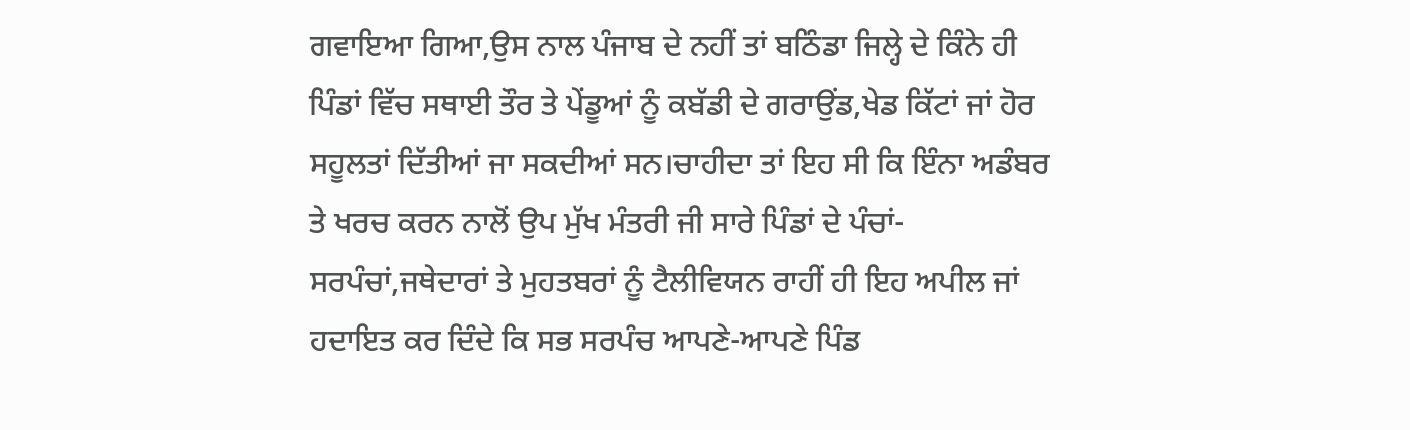ਗਵਾਇਆ ਗਿਆ,ਉਸ ਨਾਲ ਪੰਜਾਬ ਦੇ ਨਹੀਂ ਤਾਂ ਬਠਿੰਡਾ ਜਿਲ੍ਹੇ ਦੇ ਕਿੰਨੇ ਹੀ ਪਿੰਡਾਂ ਵਿੱਚ ਸਥਾਈ ਤੌਰ ਤੇ ਪੇਂਡੂਆਂ ਨੂੰ ਕਬੱਡੀ ਦੇ ਗਰਾਉਂਡ,ਖੇਡ ਕਿੱਟਾਂ ਜਾਂ ਹੋਰ ਸਹੂਲਤਾਂ ਦਿੱਤੀਆਂ ਜਾ ਸਕਦੀਆਂ ਸਨ।ਚਾਹੀਦਾ ਤਾਂ ਇਹ ਸੀ ਕਿ ਇੰਨਾ ਅਡੰਬਰ ਤੇ ਖਰਚ ਕਰਨ ਨਾਲੋਂ ਉਪ ਮੁੱਖ ਮੰਤਰੀ ਜੀ ਸਾਰੇ ਪਿੰਡਾਂ ਦੇ ਪੰਚਾਂ-ਸਰਪੰਚਾਂ,ਜਥੇਦਾਰਾਂ ਤੇ ਮੁਹਤਬਰਾਂ ਨੂੰ ਟੈਲੀਵਿਯਨ ਰਾਹੀਂ ਹੀ ਇਹ ਅਪੀਲ ਜਾਂ ਹਦਾਇਤ ਕਰ ਦਿੰਦੇ ਕਿ ਸਭ ਸਰਪੰਚ ਆਪਣੇ-ਆਪਣੇ ਪਿੰਡ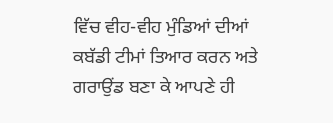ਵਿੱਚ ਵੀਹ-ਵੀਹ ਮੁੰਡਿਆਂ ਦੀਆਂ ਕਬੱਡੀ ਟੀਮਾਂ ਤਿਆਰ ਕਰਨ ਅਤੇ ਗਰਾਉਂਡ ਬਣਾ ਕੇ ਆਪਣੇ ਹੀ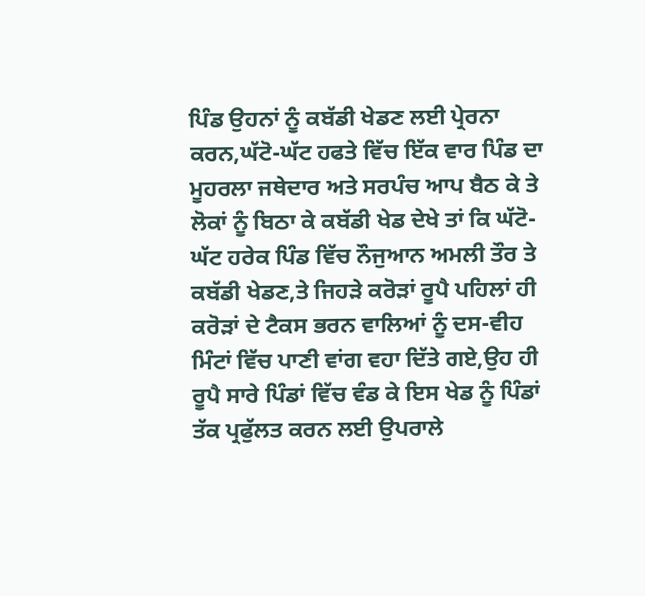ਪਿੰਡ ਉਹਨਾਂ ਨੂੰ ਕਬੱਡੀ ਖੇਡਣ ਲਈ ਪ੍ਰੇਰਨਾ ਕਰਨ,ਘੱਟੋ-ਘੱਟ ਹਫਤੇ ਵਿੱਚ ਇੱਕ ਵਾਰ ਪਿੰਡ ਦਾ ਮੂਹਰਲਾ ਜਥੇਦਾਰ ਅਤੇ ਸਰਪੰਚ ਆਪ ਬੈਠ ਕੇ ਤੇ ਲੋਕਾਂ ਨੂੰ ਬਿਠਾ ਕੇ ਕਬੱਡੀ ਖੇਡ ਦੇਖੇ ਤਾਂ ਕਿ ਘੱਟੋ-ਘੱਟ ਹਰੇਕ ਪਿੰਡ ਵਿੱਚ ਨੌਜੁਆਨ ਅਮਲੀ ਤੌਰ ਤੇ ਕਬੱਡੀ ਖੇਡਣ,ਤੇ ਜਿਹੜੇ ਕਰੋੜਾਂ ਰੂਪੈ ਪਹਿਲਾਂ ਹੀ ਕਰੋੜਾਂ ਦੇ ਟੈਕਸ ਭਰਨ ਵਾਲਿਆਂ ਨੂੰ ਦਸ-ਵੀਹ ਮਿੰਟਾਂ ਵਿੱਚ ਪਾਣੀ ਵਾਂਗ ਵਹਾ ਦਿੱਤੇ ਗਏ,ਉਹ ਹੀ ਰੂਪੈ ਸਾਰੇ ਪਿੰਡਾਂ ਵਿੱਚ ਵੰਡ ਕੇ ਇਸ ਖੇਡ ਨੂੰ ਪਿੰਡਾਂ ਤੱਕ ਪ੍ਰਫੁੱਲਤ ਕਰਨ ਲਈ ਉਪਰਾਲੇ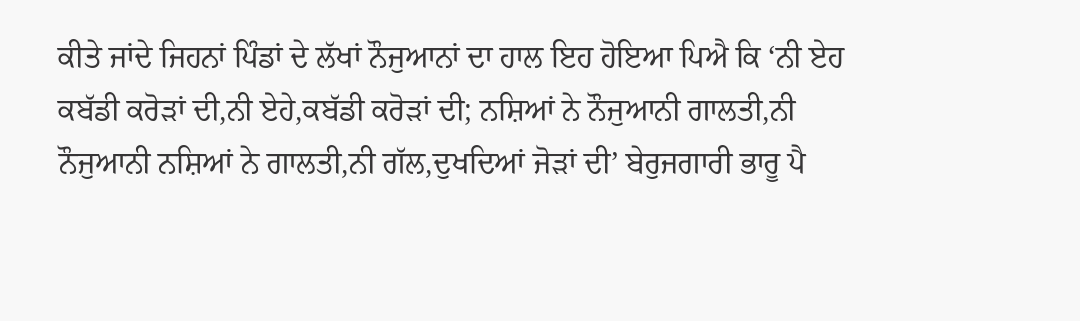ਕੀਤੇ ਜਾਂਦੇ ਜਿਹਨਾਂ ਪਿੰਡਾਂ ਦੇ ਲੱਖਾਂ ਨੌਜੁਆਨਾਂ ਦਾ ਹਾਲ ਇਹ ਹੋਇਆ ਪਿਐ ਕਿ ‘ਨੀ ਏਹ ਕਬੱਡੀ ਕਰੋੜਾਂ ਦੀ,ਨੀ ਏਹੇ,ਕਬੱਡੀ ਕਰੋੜਾਂ ਦੀ; ਨਸ਼ਿਆਂ ਨੇ ਨੌਜੁਆਨੀ ਗਾਲਤੀ,ਨੀ ਨੌਜੁਆਨੀ ਨਸ਼ਿਆਂ ਨੇ ਗਾਲਤੀ,ਨੀ ਗੱਲ,ਦੁਖਦਿਆਂ ਜੋੜਾਂ ਦੀ’ ਬੇਰੁਜਗਾਰੀ ਭਾਰੂ ਪੈ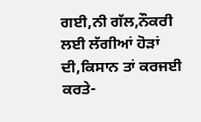ਗਈ,ਨੀ ਗੱਲ,ਨੌਕਰੀ ਲਈ ਲੱਗੀਆਂ ਹੋੜਾਂ ਦੀ,ਕਿਸਾਨ ਤਾਂ ਕਰਜਈ ਕਰਤੇ-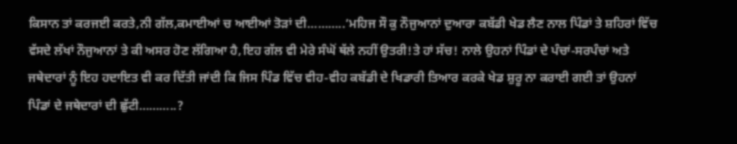ਕਿਸਾਨ ਤਾਂ ਕਰਜਈ ਕਰਤੇ,ਨੀ ਗੱਲ,ਕਮਾਈਆਂ ਚ ਆਈਆਂ ਤੋੜਾਂ ਦੀ………..’ਮਹਿਜ ਸੌ ਕੁ ਨੌਜੁਆਨਾਂ ਦੁਆਰਾ ਕਬੱਡੀ ਖੇਡ ਲੈਣ ਨਾਲ ਪਿੰਡਾਂ ਤੇ ਸ਼ਹਿਰਾਂ ਵਿੱਚ ਵੱਸਦੇ ਲੱਖਾਂ ਨੌਜੁਆਨਾਂ ਤੇ ਕੀ ਅਸਰ ਹੋਣ ਲੱਗਿਆ ਹੈ,ਇਹ ਗੱਲ ਵੀ ਮੇਰੇ ਸੰਘੋਂ ਥੱਲੇ ਨਹੀਂ ਉਤਰੀ!ਤੇ ਹਾਂ ਸੱਚ! ਨਾਲੇ ਉਹਨਾਂ ਪਿੰਡਾਂ ਦੇ ਪੰਚਾਂ-ਸਰਪੰਚਾਂ ਅਤੇ ਜਥੇਦਾਰਾਂ ਨੂੰ ਇਹ ਹਦਾਇਤ ਵੀ ਕਰ ਦਿੱਤੀ ਜਾਂਦੀ ਕਿ ਜਿਸ ਪਿੰਡ ਵਿੱਚ ਵੀਹ-ਵੀਹ ਕਬੱਡੀ ਦੇ ਖਿਡਾਰੀ ਤਿਆਰ ਕਰਕੇ ਖੇਡ ਸ਼ੁਰੂ ਨਾ ਕਰਾਈ ਗਈ ਤਾਂ ਉਹਨਾਂ ਪਿੰਡਾਂ ਦੇ ਜਥੇਦਾਰਾਂ ਦੀ ਛੁੱਟੀ………..?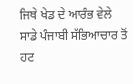ਜਿਥੇ ਖੇਡ ਦੇ ਆਰੰਭ ਵੇਲੇ ਸਾਡੇ ਪੰਜਾਬੀ ਸੱਭਿਆਚਾਰ ਤੋਂ ਹਟ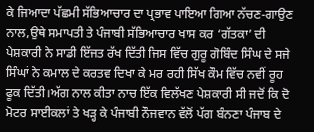ਕੇ ਜਿਆਦਾ ਪੱਛਮੀ ਸੱਭਿਆਚਾਰ ਦਾ ਪ੍ਰਭਾਵ ਪਾਇਆ ਗਿਆ ਨੱਚਣ-ਗਾਉਣ ਨਾਲ,ਉਥੇ ਸਮਾਪਤੀ ਤੇ ਪੰਜਾਬੀ ਸੱਭਿਆਚਾਰ ਖਾਸ ਕਰ ‘ਗੱਤਕਾ’ ਦੀ ਪੇਸ਼ਕਾਰੀ ਨੇ ਸਾਡੀ ਇੱਜਤ ਰੱਖ ਦਿੱਤੀ ਜਿਸ ਵਿੱਚ ਗੁਰੂ ਗੋਬਿੰਦ ਸਿੰਘ ਦੇ ਸਜੇ ਸਿੰਘਾਂ ਨੇ ਕਮਾਲ ਦੇ ਕਰਤਵ ਦਿਖਾ ਕੇ ਮਰ ਰਹੀ ਸਿੱਖ ਕੌਮ ਵਿੱਚ ਨਵੀਂ ਰੂਹ ਫੂਕ ਦਿੱਤੀ।ਅੱਗ ਨਾਲ ਕੀਤਾ ਨਾਚ ਇੱਕ ਵਿਲੱਖਣ ਪੇਸ਼ਕਾਰੀ ਸੀ ਜਦੋਂ ਕਿ ਦੋ ਮੋਟਰ ਸਾਈਕਲਾਂ ਤੇ ਖੜ੍ਹ ਕੇ ਪੰਜਾਬੀ ਨੌਜਵਾਨ ਵੱਲੋਂ ਪੱਗ ਬੰਨਣਾ ਪੰਜਾਬ ਦੇ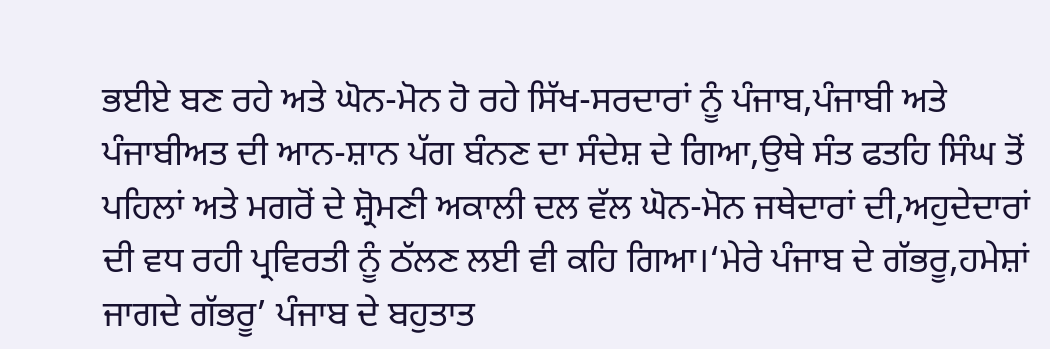ਭਈਏ ਬਣ ਰਹੇ ਅਤੇ ਘੋਨ-ਮੋਨ ਹੋ ਰਹੇ ਸਿੱਖ-ਸਰਦਾਰਾਂ ਨੂੰ ਪੰਜਾਬ,ਪੰਜਾਬੀ ਅਤੇ ਪੰਜਾਬੀਅਤ ਦੀ ਆਨ-ਸ਼ਾਨ ਪੱਗ ਬੰਨਣ ਦਾ ਸੰਦੇਸ਼ ਦੇ ਗਿਆ,ਉਥੇ ਸੰਤ ਫਤਹਿ ਸਿੰਘ ਤੋਂ ਪਹਿਲਾਂ ਅਤੇ ਮਗਰੋਂ ਦੇ ਸ਼੍ਰੋਮਣੀ ਅਕਾਲੀ ਦਲ ਵੱਲ ਘੋਨ-ਮੋਨ ਜਥੇਦਾਰਾਂ ਦੀ,ਅਹੁਦੇਦਾਰਾਂ ਦੀ ਵਧ ਰਹੀ ਪ੍ਰਵਿਰਤੀ ਨੂੰ ਠੱਲਣ ਲਈ ਵੀ ਕਹਿ ਗਿਆ।‘ਮੇਰੇ ਪੰਜਾਬ ਦੇ ਗੱਭਰੂ,ਹਮੇਸ਼ਾਂ ਜਾਗਦੇ ਗੱਭਰੂ’ ਪੰਜਾਬ ਦੇ ਬਹੁਤਾਤ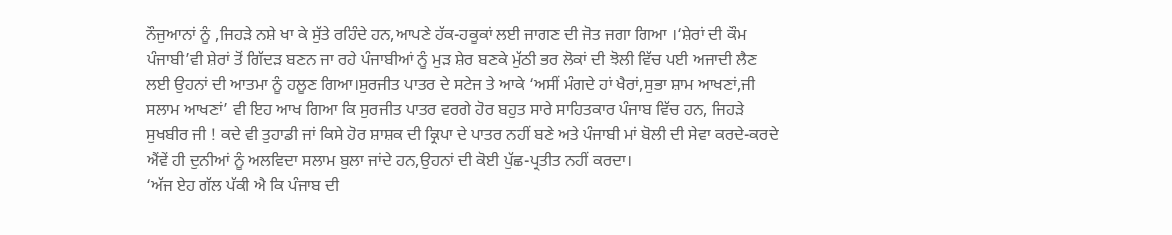ਨੌਜੁਆਨਾਂ ਨੂੰ ,ਜਿਹੜੇ ਨਸ਼ੇ ਖਾ ਕੇ ਸੁੱਤੇ ਰਹਿੰਦੇ ਹਨ,ਆਪਣੇ ਹੱਕ-ਹਕੂਕਾਂ ਲਈ ਜਾਗਣ ਦੀ ਜੋਤ ਜਗਾ ਗਿਆ ।‘ਸ਼ੇਰਾਂ ਦੀ ਕੌਮ ਪੰਜਾਬੀ’ਵੀ ਸ਼ੇਰਾਂ ਤੋਂ ਗਿੱਦੜ ਬਣਨ ਜਾ ਰਹੇ ਪੰਜਾਬੀਆਂ ਨੂੰ ਮੁੜ ਸ਼ੇਰ ਬਣਕੇ ਮੁੱਠੀ ਭਰ ਲੋਕਾਂ ਦੀ ਝੋਲੀ ਵਿੱਚ ਪਈ ਅਜਾਦੀ ਲੈਣ ਲਈ ਉਹਨਾਂ ਦੀ ਆਤਮਾ ਨੂੰ ਹਲੂਣ ਗਿਆ।ਸੁਰਜੀਤ ਪਾਤਰ ਦੇ ਸਟੇਜ ਤੇ ਆਕੇ ‘ਅਸੀਂ ਮੰਗਦੇ ਹਾਂ ਖੈਰਾਂ,ਸੁਭਾ ਸ਼ਾਮ ਆਖਣਾਂ,ਜੀ ਸਲਾਮ ਆਖਣਾਂ’ ਵੀ ਇਹ ਆਖ ਗਿਆ ਕਿ ਸੁਰਜੀਤ ਪਾਤਰ ਵਰਗੇ ਹੋਰ ਬਹੁਤ ਸਾਰੇ ਸਾਹਿਤਕਾਰ ਪੰਜਾਬ ਵਿੱਚ ਹਨ, ਜਿਹੜੇ ਸੁਖਬੀਰ ਜੀ ! ਕਦੇ ਵੀ ਤੁਹਾਡੀ ਜਾਂ ਕਿਸੇ ਹੋਰ ਸ਼ਾਸ਼ਕ ਦੀ ਕ੍ਰਿਪਾ ਦੇ ਪਾਤਰ ਨਹੀਂ ਬਣੇ ਅਤੇ ਪੰਜਾਬੀ ਮਾਂ ਬੋਲੀ ਦੀ ਸੇਵਾ ਕਰਦੇ-ਕਰਦੇ ਐਂਵੇਂ ਹੀ ਦੁਨੀਆਂ ਨੂੰ ਅਲਵਿਦਾ ਸਲਾਮ ਬੁਲਾ ਜਾਂਦੇ ਹਨ,ਉਹਨਾਂ ਦੀ ਕੋਈ ਪੁੱਛ-ਪ੍ਰਤੀਤ ਨਹੀਂ ਕਰਦਾ।
‘ਅੱਜ ਏਹ ਗੱਲ ਪੱਕੀ ਐ ਕਿ ਪੰਜਾਬ ਦੀ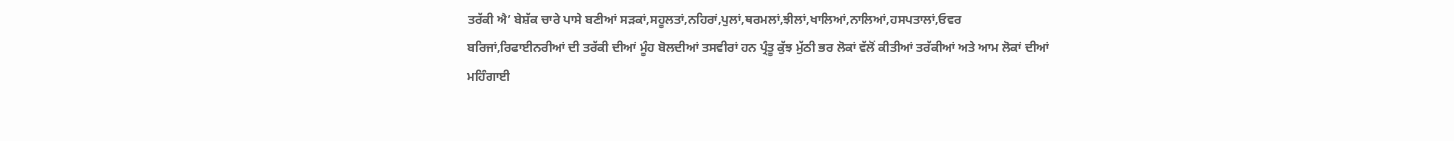ਤਰੱਕੀ ਐ’ ਬੇਸ਼ੱਕ ਚਾਰੇ ਪਾਸੇ ਬਣੀਆਂ ਸੜਕਾਂ,ਸਹੂਲਤਾਂ,ਨਹਿਰਾਂ,ਪੁਲਾਂ,ਥਰਮਲਾਂ,ਝੀਲਾਂ,ਖਾਲਿਆਂ,ਨਾਲਿਆਂ,ਹਸਪਤਾਲਾਂ,ਓਵਰ ਬਰਿਜਾਂ,ਰਿਫਾਈਨਰੀਆਂ ਦੀ ਤਰੱਕੀ ਦੀਆਂ ਮੂੰਹ ਬੋਲਦੀਆਂ ਤਸਵੀਰਾਂ ਹਨ ਪ੍ਰੰਤੂ ਕੁੱਝ ਮੁੱਠੀ ਭਰ ਲੋਕਾਂ ਵੱਲੋਂ ਕੀਤੀਆਂ ਤਰੱਕੀਆਂ ਅਤੇ ਆਮ ਲੋਕਾਂ ਦੀਆਂ ਮਹਿੰਗਾਈ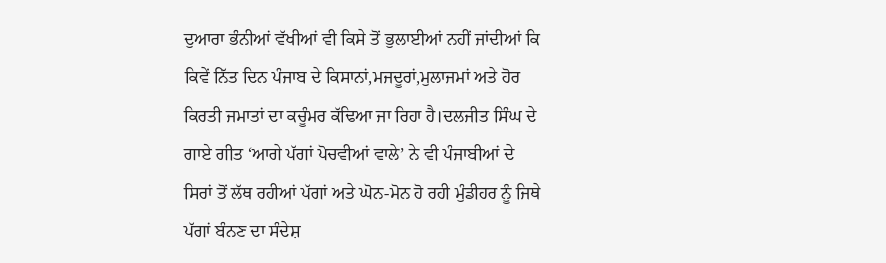ਦੁਆਰਾ ਭੰਨੀਆਂ ਵੱਖੀਆਂ ਵੀ ਕਿਸੇ ਤੋਂ ਭੁਲਾਈਆਂ ਨਹੀਂ ਜਾਂਦੀਆਂ ਕਿ ਕਿਵੇਂ ਨਿੱਤ ਦਿਨ ਪੰਜਾਬ ਦੇ ਕਿਸਾਨਾਂ,ਮਜਦੂਰਾਂ,ਮੁਲਾਜਮਾਂ ਅਤੇ ਹੋਰ ਕਿਰਤੀ ਜਮਾਤਾਂ ਦਾ ਕਚੂੰਮਰ ਕੱਢਿਆ ਜਾ ਰਿਹਾ ਹੈ।ਦਲਜੀਤ ਸਿੰਘ ਦੇ ਗਾਏ ਗੀਤ ‘ਆਗੇ ਪੱਗਾਂ ਪੋਚਵੀਆਂ ਵਾਲੇ’ ਨੇ ਵੀ ਪੰਜਾਬੀਆਂ ਦੇ ਸਿਰਾਂ ਤੋਂ ਲੱਥ ਰਹੀਆਂ ਪੱਗਾਂ ਅਤੇ ਘੋਨ-ਮੋਨ ਹੋ ਰਹੀ ਮੁੰਡੀਹਰ ਨੂੰ ਜਿਥੇ ਪੱਗਾਂ ਬੰਨਣ ਦਾ ਸੰਦੇਸ਼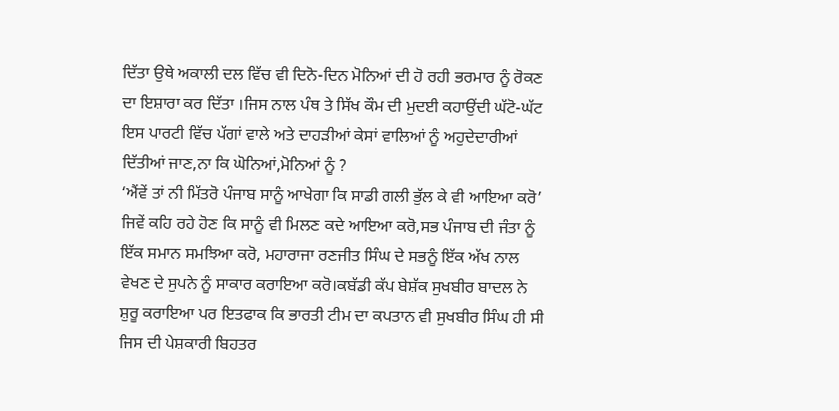ਦਿੱਤਾ ਉਥੇ ਅਕਾਲੀ ਦਲ ਵਿੱਚ ਵੀ ਦਿਨੋ-ਦਿਨ ਮੋਨਿਆਂ ਦੀ ਹੋ ਰਹੀ ਭਰਮਾਰ ਨੂੰ ਰੋਕਣ ਦਾ ਇਸ਼ਾਰਾ ਕਰ ਦਿੱਤਾ ।ਜਿਸ ਨਾਲ ਪੰਥ ਤੇ ਸਿੱਖ ਕੌਮ ਦੀ ਮੁਦਈ ਕਹਾਉਂਦੀ ਘੱਟੋ-ਘੱਟ ਇਸ ਪਾਰਟੀ ਵਿੱਚ ਪੱਗਾਂ ਵਾਲੇ ਅਤੇ ਦਾਹੜੀਆਂ ਕੇਸਾਂ ਵਾਲਿਆਂ ਨੂੰ ਅਹੁਦੇਦਾਰੀਆਂ ਦਿੱਤੀਆਂ ਜਾਣ,ਨਾ ਕਿ ਘੋਨਿਆਂ,ਮੋਨਿਆਂ ਨੂੰ ?
‘ਐਂਵੇਂ ਤਾਂ ਨੀ ਮਿੱਤਰੋ ਪੰਜਾਬ ਸਾਨੂੰ ਆਖੇਗਾ ਕਿ ਸਾਡੀ ਗਲੀ ਭੁੱਲ ਕੇ ਵੀ ਆਇਆ ਕਰੋ’ ਜਿਵੇਂ ਕਹਿ ਰਹੇ ਹੋਣ ਕਿ ਸਾਨੂੰ ਵੀ ਮਿਲਣ ਕਦੇ ਆਇਆ ਕਰੋ,ਸਭ ਪੰਜਾਬ ਦੀ ਜੰਤਾ ਨੂੰ ਇੱਕ ਸਮਾਨ ਸਮਝਿਆ ਕਰੋ, ਮਹਾਰਾਜਾ ਰਣਜੀਤ ਸਿੰਘ ਦੇ ਸਭਨੂੰ ਇੱਕ ਅੱਖ ਨਾਲ ਵੇਖਣ ਦੇ ਸੁਪਨੇ ਨੂੰ ਸਾਕਾਰ ਕਰਾਇਆ ਕਰੋ।ਕਬੱਡੀ ਕੱਪ ਬੇਸ਼ੱਕ ਸੁਖਬੀਰ ਬਾਦਲ ਨੇ ਸ਼ੁਰੂ ਕਰਾਇਆ ਪਰ ਇਤਫਾਕ ਕਿ ਭਾਰਤੀ ਟੀਮ ਦਾ ਕਪਤਾਨ ਵੀ ਸੁਖਬੀਰ ਸਿੰਘ ਹੀ ਸੀ ਜਿਸ ਦੀ ਪੇਸ਼ਕਾਰੀ ਬਿਹਤਰ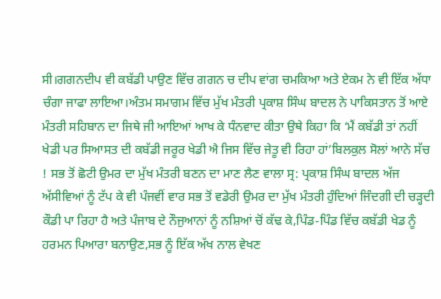ਸੀ।ਗਗਨਦੀਪ ਵੀ ਕਬੱਡੀ ਪਾਉਣ ਵਿੱਚ ਗਗਨ ਚ ਦੀਪ ਵਾਂਗ ਚਮਕਿਆ ਅਤੇ ਏਕਮ ਨੇ ਵੀ ਇੱਕ ਅੱਧਾ ਚੰਗਾ ਜਾਫਾ ਲਾਇਆ।ਅੰਤਮ ਸਮਾਗਮ ਵਿੱਚ ਮੁੱਖ ਮੰਤਰੀ ਪ੍ਰਕਾਸ਼ ਸਿੰਘ ਬਾਦਲ ਨੇ ਪਾਕਿਸਤਾਨ ਤੋਂ ਆਏ ਮੰਤਰੀ ਸਹਿਬਾਨ ਦਾ ਜਿਥੇ ਜੀ ਆਇਆਂ ਆਖ ਕੇ ਧੰਨਵਾਦ ਕੀਤਾ ਉਥੇ ਕਿਹਾ ਕਿ ‘ਮੈਂ ਕਬੱਡੀ ਤਾਂ ਨਹੀਂ ਖੇਡੀ ਪਰ ਸਿਆਸਤ ਦੀ ਕਬੱਡੀ ਜਰੂਰ ਖੇਡੀ ਐ ਜਿਸ ਵਿੱਚ ਜੇਤੂ ਵੀ ਰਿਹਾ ਹਾਂ’ਬਿਲਕੁਲ ਸੋਲਾਂ ਆਨੇ ਸੱਚ ! ਸਭ ਤੋਂ ਛੋਟੀ ਉਮਰ ਦਾ ਮੁੱਖ ਮੰਤਰੀ ਬਣਨ ਦਾ ਮਾਣ ਲੈਣ ਵਾਲਾ ਸ੍ਰ: ਪ੍ਰਕਾਸ਼ ਸਿੰਘ ਬਾਦਲ ਅੱਜ ਅੱਸੀਵਿਆਂ ਨੂੰ ਟੱਪ ਕੇ ਵੀ ਪੰਜਵੀਂ ਵਾਰ ਸਭ ਤੋਂ ਵਡੇਰੀ ਉਮਰ ਦਾ ਮੁੱਖ ਮੰਤਰੀ ਹੁੰਦਿਆਂ ਜਿੰਦਗੀ ਦੀ ਚੜ੍ਹਦੀ ਕੌਡੀ ਪਾ ਰਿਹਾ ਹੈ ਅਤੇ ਪੰਜਾਬ ਦੇ ਨੌਜੁਆਨਾਂ ਨੂੰ ਨਸ਼ਿਆਂ ਚੋਂ ਕੱਢ ਕੇ,ਪਿੰਡ-ਪਿੰਡ ਵਿੱਚ ਕਬੱਡੀ ਖੇਡ ਨੂੰ ਹਰਮਨ ਪਿਆਰਾ ਬਨਾਉਣ,ਸਭ ਨੂੰ ਇੱਕ ਅੱਖ ਨਾਲ ਵੇਖਣ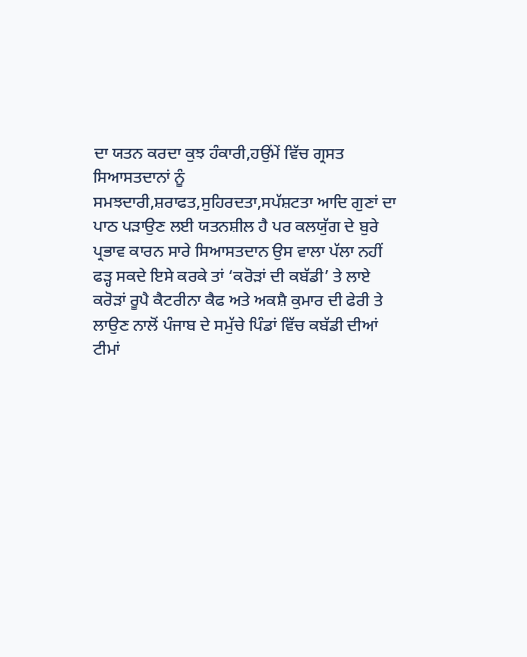ਦਾ ਯਤਨ ਕਰਦਾ ਕੁਝ ਹੰਕਾਰੀ,ਹਉਂਮੇਂ ਵਿੱਚ ਗ੍ਰਸਤ ਸਿਆਸਤਦਾਨਾਂ ਨੂੰ ਸਮਝਦਾਰੀ,ਸ਼ਰਾਫਤ,ਸੁਹਿਰਦਤਾ,ਸਪੱਸ਼ਟਤਾ ਆਦਿ ਗੁਣਾਂ ਦਾ ਪਾਠ ਪੜਾਉਣ ਲਈ ਯਤਨਸ਼ੀਲ ਹੈ ਪਰ ਕਲਯੁੱਗ ਦੇ ਬੁਰੇ ਪ੍ਰਭਾਵ ਕਾਰਨ ਸਾਰੇ ਸਿਆਸਤਦਾਨ ਉਸ ਵਾਲਾ ਪੱਲਾ ਨਹੀਂ ਫੜ੍ਹ ਸਕਦੇ ਇਸੇ ਕਰਕੇ ਤਾਂ ‘ਕਰੋੜਾਂ ਦੀ ਕਬੱਡੀ’ ਤੇ ਲਾਏ ਕਰੋੜਾਂ ਰੂਪੈ ਕੈਟਰੀਨਾ ਕੈਫ ਅਤੇ ਅਕਸ਼ੈ ਕੁਮਾਰ ਦੀ ਫੇਰੀ ਤੇ ਲਾਉਣ ਨਾਲੋਂ ਪੰਜਾਬ ਦੇ ਸਮੁੱਚੇ ਪਿੰਡਾਂ ਵਿੱਚ ਕਬੱਡੀ ਦੀਆਂ ਟੀਮਾਂ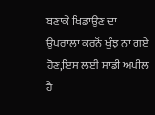ਬਣਾਕੇ ਖਿਡਾਉਣ ਦਾ ਉਪਰਾਲਾ ਕਰਨੋਂ ਖੁੰਝ ਨਾ ਗਏ ਹੋਣ,ਇਸ ਲਈ ਸਾਡੀ ਅਪੀਲ ਹੈ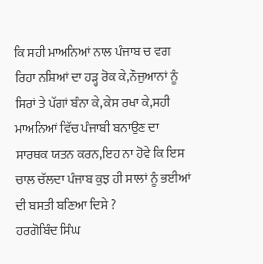ਕਿ ਸਹੀ ਮਾਅਨਿਆਂ ਨਾਲ ਪੰਜਾਬ ਚ ਵਗ ਰਿਹਾ ਨਸ਼ਿਆਂ ਦਾ ਹੜ੍ਹ ਰੋਕ ਕੇ,ਨੌਜੁਆਨਾਂ ਨੂੰ ਸਿਰਾਂ ਤੇ ਪੱਗਾਂ ਬੰਨਾ ਕੇ,ਕੇਸ ਰਖਾ ਕੇ,ਸਹੀ ਮਾਅਨਿਆਂ ਵਿੱਚ ਪੰਜਾਬੀ ਬਨਾਉਣ ਦਾ ਸਾਰਥਕ ਯਤਨ ਕਰਨ,ਇਹ ਨਾ ਹੋਵੇ ਕਿ ਇਸ ਚਾਲ ਚੱਲਦਾ ਪੰਜਾਬ ਕੁਝ ਹੀ ਸਾਲਾਂ ਨੂੰ ਭਈਆਂ ਦੀ ਬਸਤੀ ਬਣਿਆ ਦਿਸੇ ?
ਹਰਗੋਬਿੰਦ ਸਿੰਘ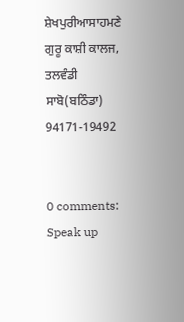ਸ਼ੇਖਪੁਰੀਆਸਾਹਮਣੇ ਗੁਰੂ ਕਾਸ਼ੀ ਕਾਲਜ,
ਤਲਵੰਡੀ ਸਾਬੋ(ਬਠਿੰਡਾ)
94171-19492


0 comments:
Speak up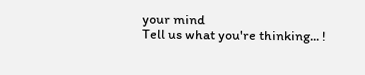your mind
Tell us what you're thinking... !